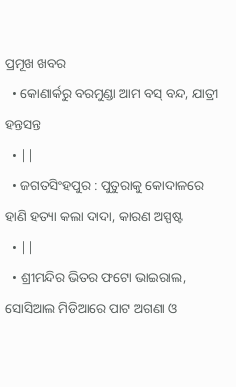ପ୍ରମୂଖ ଖବର
  • କୋଣାର୍କରୁ ବରମୁଣ୍ଡା ଆମ ବସ୍‌ ବନ୍ଦ, ଯାତ୍ରୀ ହନ୍ତସନ୍ତ
  • ||
  • ଜଗତସିଂହପୁର : ପୁତୁରାକୁ କୋଦାଳରେ ହାଣି ହତ୍ୟା କଲା ଦାଦା, କାରଣ ଅସ୍ପଷ୍ଟ
  • ||
  • ଶ୍ରୀମନ୍ଦିର ଭିତର ଫଟୋ ଭାଇରାଲ, ସୋସିଆଲ ମିଡିଆରେ ପାଟ ଅଗଣା ଓ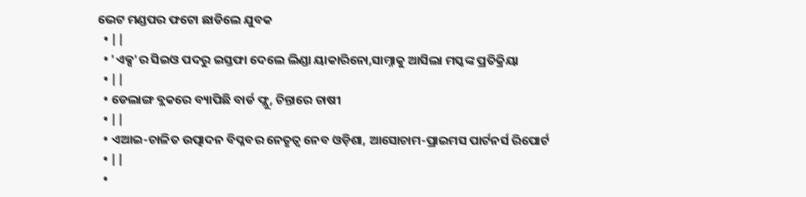ଭେଟ ମଣ୍ଡପର ଫଟୋ ଛାଡିଲେ ଯୁବକ
  • ||
  • 'ଏକ୍ସ'ର ସିଇଓ ପଦରୁ ଇସ୍ତଫା ଦେଲେ ଲିଣ୍ଡା ୟାକାରିନୋ,ସାମ୍ନାକୁ ଆସିଲା ମସ୍କଙ୍କ ପ୍ରତିକ୍ରିୟା
  • ||
  • ଡେଲାଙ୍ଗ ବ୍ଲକରେ ବ୍ୟାପିଛି ବାର୍ଡ ଫ୍ଲୁ, ଚିନ୍ତାରେ ଚାଷୀ
  • ||
  • ଏଆଇ-ଚାଳିତ ଉତ୍ପାଦନ ବିପ୍ଳବର ନେତୃତ୍ୱ ନେବ ଓଡ଼ିଶା, ଆସୋଚାମ-ପ୍ରାଇମସ ପାର୍ଟନର୍ସ ରିପୋର୍ଟ
  • ||
  •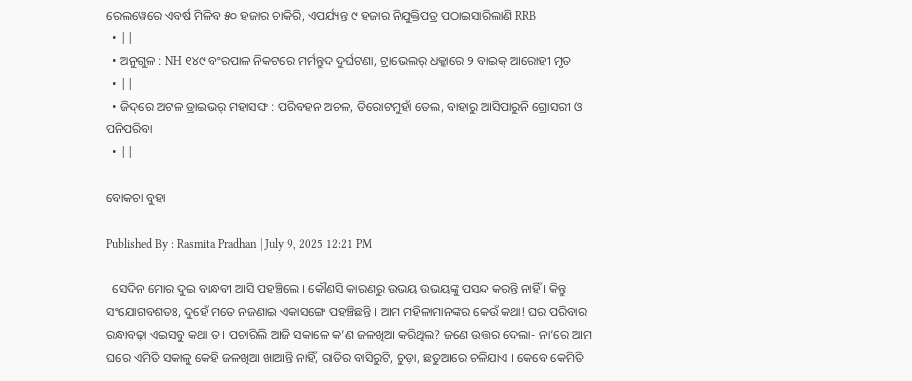ରେଲୱେରେ ଏବର୍ଷ ମିଳିବ ୫୦ ହଜାର ଚାକିରି, ଏପର୍ଯ୍ୟନ୍ତ ୯ ହଜାର ନିଯୁକ୍ତିପତ୍ର ପଠାଇସାରିଲାଣି RRB
  • ||
  • ଅନୁଗୁଳ : NH ୧୪୯ ବଂରପାଳ ନିକଟରେ ମର୍ମନ୍ତୁଦ ଦୁର୍ଘଟଣା, ଟ୍ରାଭେଲର୍‌ ଧକ୍କାରେ ୨ ବାଇକ୍‌ ଆରୋହୀ ମୃତ
  • ||
  • ଜିଦ୍‌ରେ ଅଟଳ ଡ୍ରାଇଭର୍ ମହାସଙ୍ଘ : ପରିବହନ ଅଚଳ, ତିରୋଟମୁହାଁ ତେଲ, ବାହାରୁ ଆସିପାରୁନି ଗ୍ରୋସରୀ ଓ ପନିପରିବା
  • ||

ବୋକଚା ବୁହା

Published By : Rasmita Pradhan | July 9, 2025 12:21 PM

  ସେଦିନ ମୋର ଦୁଇ ବାନ୍ଧବୀ ଆସି ପହଞ୍ଚିଲେ । କୌଣସି କାରଣରୁ ଉଭୟ ଉଭୟଙ୍କୁ ପସନ୍ଦ କରନ୍ତି ନାହିଁ । କିନ୍ତୁ ସଂଯୋଗବଶତଃ, ଦୁହେଁ ମତେ ନଜଣାଇ ଏକାସଙ୍ଗେ ପହଞ୍ଚିଛନ୍ତି । ଆମ ମହିଳାମାନଙ୍କର କେଉଁ କଥା! ଘର ପରିବାର ରନ୍ଧାବଢ଼ା ଏଇସବୁ କଥା ତ । ପଚାରିଲି ଆଜି ସକାଳେ କ’ଣ ଜଳଖିଆ କରିଥିଲ? ଜଣେ ଉତ୍ତର ଦେଲା- ନା’ରେ ଆମ ଘରେ ଏମିତି ସକାଳୁ କେହି ଜଳଖିଆ ଖାଆନ୍ତି ନାହିଁ, ରାତିର ବାସିରୁଟି, ଚୁଡ଼ା, ଛତୁଆରେ ଚଳିଯାଏ । କେବେ କେମିତି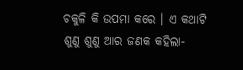ଚକୁଳି କି ଉପମା କରେ । ଏ କଥାଟି ଶୁଣୁ ଶୁଣୁ ଆର ଜଣକ କହିଲା-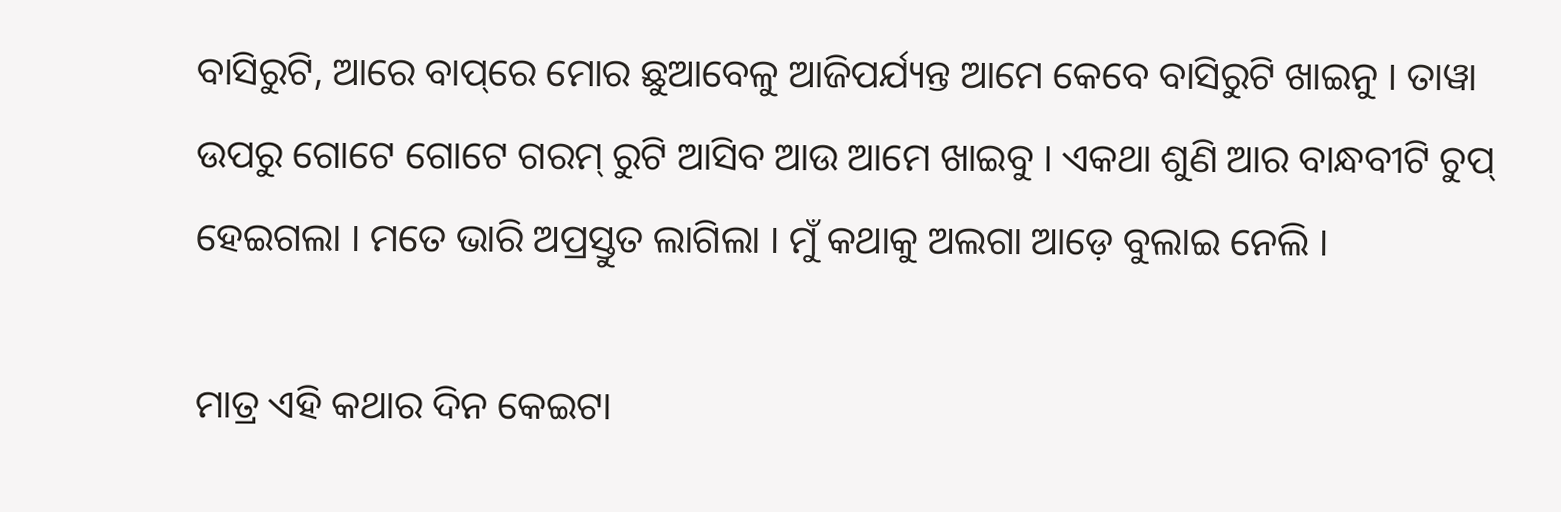ବାସିରୁଟି, ଆରେ ବାପ୍‌ରେ ମୋର ଛୁଆବେଳୁ ଆଜିପର୍ଯ୍ୟନ୍ତ ଆମେ କେବେ ବାସିରୁଟି ଖାଇନୁ । ତାୱା ଉପରୁ ଗୋଟେ ଗୋଟେ ଗରମ୍‌ ରୁଟି ଆସିବ ଆଉ ଆମେ ଖାଇବୁ । ଏକଥା ଶୁଣି ଆର ବାନ୍ଧବୀଟି ଚୁପ୍‌ ହେଇଗଲା । ମତେ ଭାରି ଅପ୍ରସ୍ତୁତ ଲାଗିଲା । ମୁଁ କଥାକୁ ଅଲଗା ଆଡ଼େ ବୁଲାଇ ନେଲି ।

ମାତ୍ର ଏହି କଥାର ଦିନ କେଇଟା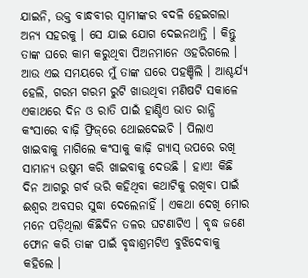ଯାଇନି, ଉକ୍ତ ବାନ୍ଧବୀର ସ୍ୱାମୀଙ୍କର ବଦଳି ହେଇଗଲା ଅନ୍ୟ ସହରକୁ । ସେ ଯାଇ ଯୋଗ ଦେଇନଥାନ୍ତି । କିନ୍ତୁ ତାଙ୍କ ଘରେ କାମ କରୁଥିବା ପିଅନମାନେ ଓହରିଗଲେ । ଆଉ ଏଇ ସମୟରେ ମୁଁ ତାଙ୍କ ଘରେ ପହଞ୍ଚିଲି । ଆଶ୍ଚର୍ଯ୍ୟ ହେଲି, ଗରମ ଗରମ ରୁଟି ଖାଉଥିବା ମଣିଷଟି ସକାଳେ ଏକାଥରେ ଦିନ ଓ ରାତି ପାଇଁ ହାଣ୍ଡିଏ ଭାତ ରାନ୍ଧି କଂସାରେ ବାଢ଼ି ଫ୍ରିଜ୍‌ରେ ଥୋଇଦେଇଚି । ପିଲାଏ ଖାଇବାକୁ ମାଗିଲେ କଂସାକୁ କାଢ଼ି ଗ୍ୟାସ୍‌ ଉପରେ ରଖି ସାମାନ୍ୟ ଉଷୁମ କରି ଖାଇବାକୁ ଦେଉଛି । ହାଏ! କିଛି ଦିନ ଆଗରୁ ଗର୍ବ ଭରି କହିଥିବା କଥାଟିକୁ ରଖିବା ପାଇଁ ଈଶ୍ୱର ଅବସର ସୁଦ୍ଧା ଦେଲେନାହିଁ । ଏକଥା ଦେଖି ମୋର ମନେ ପଡ଼ିଥିଲା କିଛିଦିନ ତଳର ଘଟଣାଟିଏ । ବୃଦ୍ଧ ଜଣେ ଫୋନ କରି ତାଙ୍କ ପାଇଁ ବୃଦ୍ଧାଶ୍ରମଟିଏ ବୁଝିଦେବାକୁ କହିଲେ ।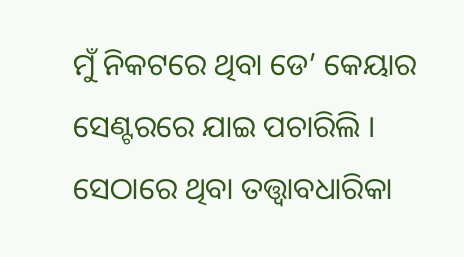ମୁଁ ନିକଟରେ ଥିବା ଡେ’ କେୟାର ସେଣ୍ଟରରେ ଯାଇ ପଚାରିଲି । ସେଠାରେ ଥିବା ତତ୍ତ୍ୱାବଧାରିକା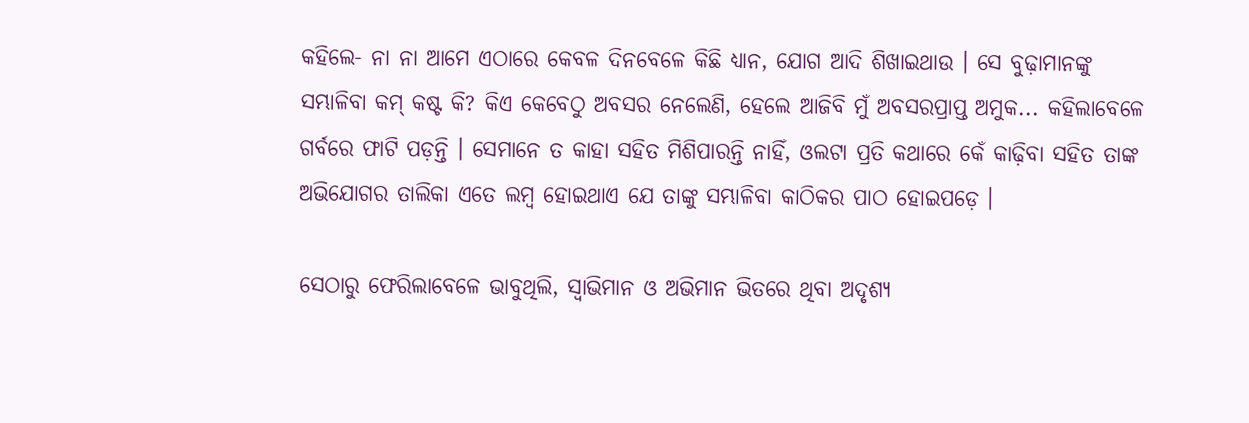କହିଲେ- ନା ନା ଆମେ ଏଠାରେ କେବଳ ଦିନବେଳେ କିଛି ଧ୍ୟାନ, ଯୋଗ ଆଦି ଶିଖାଇଥାଉ । ସେ ବୁଢ଼ାମାନଙ୍କୁ ସମ୍ଭାଳିବା କମ୍‌ କଷ୍ଟ କି? କିଏ କେବେଠୁ ଅବସର ନେଲେଣି, ହେଲେ ଆଜିବି ମୁଁ ଅବସରପ୍ରାପ୍ତ ଅମୁକ... କହିଲାବେଳେ ଗର୍ବରେ ଫାଟି ପଡ଼ନ୍ତି । ସେମାନେ ତ କାହା ସହିତ ମିଶିପାରନ୍ତି ନାହିଁ, ଓଲଟା ପ୍ରତି କଥାରେ କେଁ କାଢ଼ିବା ସହିତ ତାଙ୍କ ଅଭିଯୋଗର ତାଲିକା ଏତେ ଲମ୍ବ ହୋଇଥାଏ ଯେ ତାଙ୍କୁ ସମ୍ଭାଳିବା କାଠିକର ପାଠ ହୋଇପଡ଼େ ।

ସେଠାରୁ ଫେରିଲାବେଳେ ଭାବୁଥିଲି, ସ୍ୱାଭିମାନ ଓ ଅଭିମାନ ଭିତରେ ଥିବା ଅଦୃଶ୍ୟ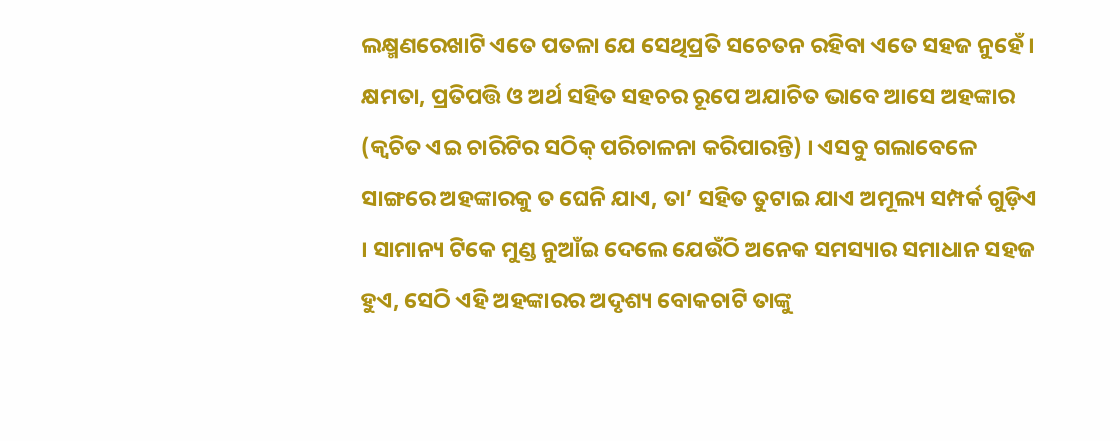ଲକ୍ଷ୍ମଣରେଖାଟି ଏତେ ପତଳା ଯେ ସେଥିପ୍ରତି ସଚେତନ ରହିବା ଏତେ ସହଜ ନୁହେଁ । କ୍ଷମତା, ପ୍ରତିପତ୍ତି ଓ ଅର୍ଥ ସହିତ ସହଚର ରୂପେ ଅଯାଚିତ ଭାବେ ଆସେ ଅହଙ୍କାର (କ୍ୱଚିତ ଏଇ ଚାରିଟିର ସଠିକ୍‌ ପରିଚାଳନା କରିପାରନ୍ତି) । ଏସବୁ ଗଲାବେଳେ ସାଙ୍ଗରେ ଅହଙ୍କାରକୁ ତ ଘେନି ଯାଏ, ତା’ ସହିତ ତୁଟାଇ ଯାଏ ଅମୂଲ୍ୟ ସମ୍ପର୍କ ଗୁଡ଼ିଏ । ସାମାନ୍ୟ ଟିକେ ମୁଣ୍ଡ ନୁଆଁଇ ଦେଲେ ଯେଉଁଠି ଅନେକ ସମସ୍ୟାର ସମାଧାନ ସହଜ ହୁଏ, ସେଠି ଏହି ଅହଙ୍କାରର ଅଦୃଶ୍ୟ ବୋକଚାଟି ତାଙ୍କୁ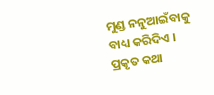ମୁଣ୍ଡ ନନୁଆଇଁବାକୁ ବାଧ୍ୟ କରିଦିଏ । ପ୍ରକୃତ କଥା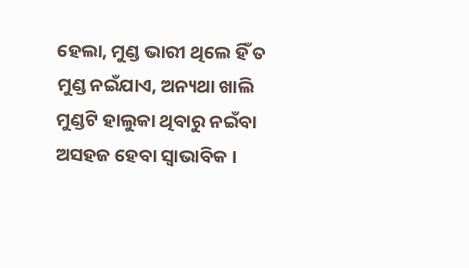ହେଲା, ମୁଣ୍ଡ ଭାରୀ ଥିଲେ ହିଁ ତ ମୁଣ୍ଡ ନଇଁଯାଏ, ଅନ୍ୟଥା ଖାଲି ମୁଣ୍ଡଟି ହାଲୁକା ଥିବାରୁ ନଇଁବା ଅସହଜ ହେବା ସ୍ୱାଭାବିକ ।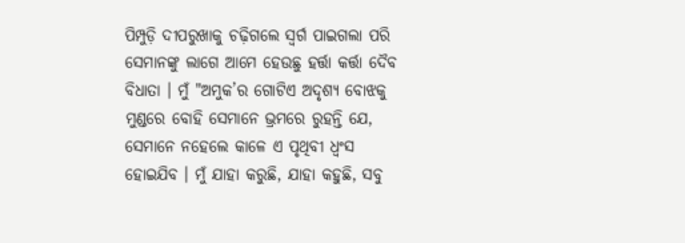ପିମ୍ପୁଡ଼ି ଦୀପରୁଖାକୁ ଚଢ଼ିଗଲେ ସ୍ୱର୍ଗ ପାଇଗଲା ପରି ସେମାନଙ୍କୁ ଲାଗେ ଆମେ ହେଉଛୁ ହର୍ତ୍ତା କର୍ତ୍ତା ଦୈବ ବିଧାତା । ମୁଁ "ଅମୁକ’ର ଗୋଟିଏ ଅଦୃଶ୍ୟ ବୋଝକୁ ମୁଣ୍ଡରେ ବୋହି ସେମାନେ ଭ୍ରମରେ ରୁହନ୍ତି ଯେ, ସେମାନେ ନହେଲେ କାଳେ ଏ ପୃଥିବୀ ଧ୍ୱଂସ ହୋଇଯିବ । ମୁଁ ଯାହା କରୁଛି, ଯାହା କହୁଛି, ସବୁ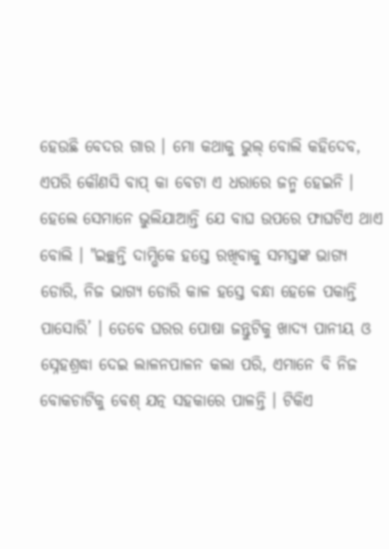ହେଉଛି ବେଦର ଗାର । ମୋ କଥାକୁ ଭୁଲ୍‌ ବୋଲି କହିଦେବ, ଏପରି କୌଣସି ବାପ୍‌ କା ବେଟା ଏ ଧରାରେ ଜନ୍ମ ହେଇନି । ହେଲେ ସେମାନେ ଭୁଲିଯାଆନ୍ତି ଯେ ବାଘ ଉପରେ ଫାଘଟିଏ ଥାଏ ବୋଲି । "ଇଚ୍ଛନ୍ତି ଦାମ୍ଭିକେ ହସ୍ତେ ରଖିବାକୁ ସମସ୍ତଙ୍କ ଭାଗ୍ୟ ଡୋରି, ନିଜ ଭାଗ୍ୟ ଡୋରି କାଳ ହସ୍ତେ ବନ୍ଧା ହେଳେ ପକାନ୍ତି ପାସୋରି’ । ତେବେ ଘରର ପୋଷା ଜନ୍ତୁଟିକୁ ଖାଦ୍ୟ ପାନୀୟ ଓ ସ୍ନେହଶ୍ରଦ୍ଧା ଦେଇ ଲାଳନପାଳନ କଲା ପରି, ଏମାନେ ବି ନିଜ ବୋକଚାଟିକୁ ବେଶ୍‌ ଯତ୍ନ ସହକାରେ ପାଳନ୍ତି । ଟିକିଏ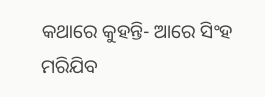କଥାରେ କୁହନ୍ତି- ଆରେ ସିଂହ ମରିଯିବ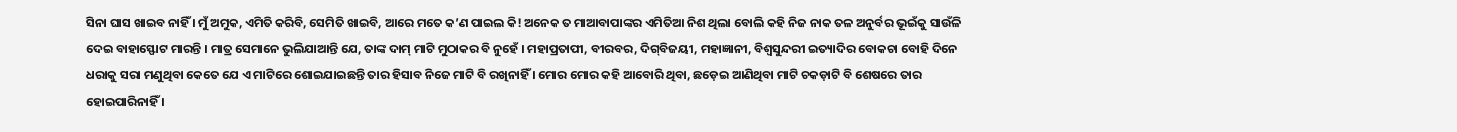ସିନା ଘାସ ଖାଇବ ନାହିଁ । ମୁଁ ଅମୁକ, ଏମିତି କରିବି, ସେମିତି ଖାଇବି, ଆରେ ମତେ କ’ଣ ପାଇଲ କି! ଅନେକ ତ ମାଆବାପାଙ୍କର ଏମିତିଆ ନିଶ ଥିଲା ବୋଲି କହି ନିଜ ନାକ ତଳ ଅନୁର୍ବର ଭୂଇଁକୁ ସାଉଁଳି ଦେଇ ବାହାସ୍ଫୋଟ ମାରନ୍ତି । ମାତ୍ର ସେମାନେ ଭୁଲିଯାଆନ୍ତି ଯେ, ତାଙ୍କ ଦାମ୍‌ ମାଟି ମୁଠାକର ବି ନୁହେଁ । ମହାପ୍ରତାପୀ, ବୀରବର, ଦିଗ୍‌ବିଜୟୀ, ମହାଜ୍ଞାନୀ, ବିଶ୍ୱସୁନ୍ଦରୀ ଇତ୍ୟାଦିର ବୋକଚା ବୋହି ଦିନେ ଧରାକୁ ସରା ମଣୁଥିବା କେତେ ଯେ ଏ ମାଟିରେ ଶୋଇଯାଇଛନ୍ତି ତାର ହିସାବ ନିଜେ ମାଟି ବି ରଖିନାହିଁ । ମୋର ମୋର କହି ଆବୋରି ଥିବା, ଛଡ଼େଇ ଆଣିଥିବା ମାଟି ଚକଡ଼ାଟି ବି ଶେଷରେ ତାର ହୋଇପାରିନାହିଁ ।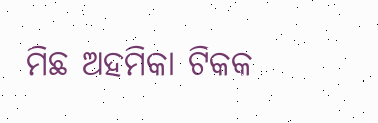ମିଛ ଅହମିକା ଟିକକ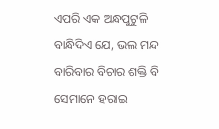ଏପରି ଏକ ଅନ୍ଧପୁଟୁଳି ବାନ୍ଧିଦିଏ ଯେ, ଭଲ ମନ୍ଦ ବାରିବାର ବିଚାର ଶକ୍ତି ବି ସେମାନେ ହରାଇ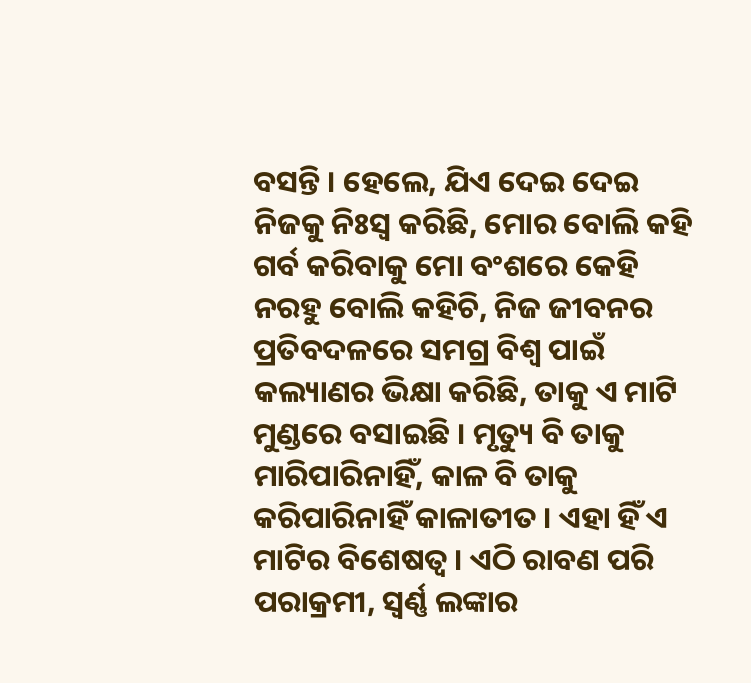ବସନ୍ତି । ହେଲେ, ଯିଏ ଦେଇ ଦେଇ ନିଜକୁ ନିଃସ୍ୱ କରିଛି, ମୋର ବୋଲି କହି ଗର୍ବ କରିବାକୁ ମୋ ବଂଶରେ କେହି ନରହୁ ବୋଲି କହିଚି, ନିଜ ଜୀବନର ପ୍ରତିବଦଳରେ ସମଗ୍ର ବିଶ୍ୱ ପାଇଁ କଲ୍ୟାଣର ଭିକ୍ଷା କରିଛି, ତାକୁ ଏ ମାଟି ମୁଣ୍ଡରେ ବସାଇଛି । ମୃତ୍ୟୁ ବି ତାକୁ ମାରିପାରିନାହିଁ, କାଳ ବି ତାକୁ କରିପାରିନାହିଁ କାଳାତୀତ । ଏହା ହିଁ ଏ ମାଟିର ବିଶେଷତ୍ୱ । ଏଠି ରାବଣ ପରି ପରାକ୍ରମୀ, ସ୍ୱର୍ଣ୍ଣ ଲଙ୍କାର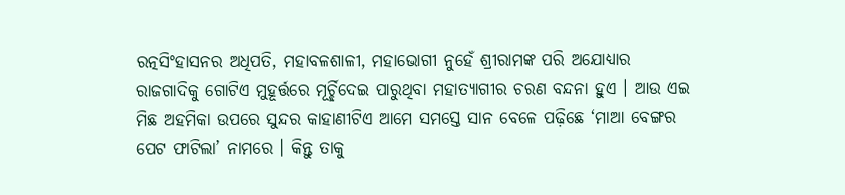ରତ୍ନସିଂହାସନର ଅଧିପତି, ମହାବଳଶାଳୀ, ମହାଭୋଗୀ ନୁହେଁ ଶ୍ରୀରାମଙ୍କ ପରି ଅଯୋଧ୍ୟାର ରାଜଗାଦିକୁ ଗୋଟିଏ ମୁହୂର୍ତ୍ତରେ ମୂର୍ଚ୍ଛିଦେଇ ପାରୁଥିବା ମହାତ୍ୟାଗୀର ଚରଣ ବନ୍ଦନା ହୁଏ । ଆଉ ଏଇ ମିଛ ଅହମିକା ଉପରେ ସୁନ୍ଦର କାହାଣୀଟିଏ ଆମେ ସମସ୍ତେ ସାନ ବେଳେ ପଢ଼ିଛେ ‘ମାଆ ବେଙ୍ଗର ପେଟ ଫାଟିଲା’ ନାମରେ । କିନ୍ତୁ ତାକୁ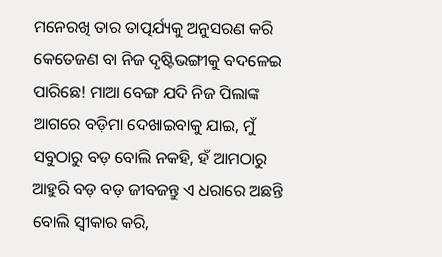ମନେରଖି ତାର ତାତ୍ପର୍ଯ୍ୟକୁ ଅନୁସରଣ କରି କେତେଜଣ ବା ନିଜ ଦୃଷ୍ଟିଭଙ୍ଗୀକୁ ବଦଳେଇ ପାରିଛେ! ମାଆ ବେଙ୍ଗ ଯଦି ନିଜ ପିଲାଙ୍କ ଆଗରେ ବଡ଼ିମା ଦେଖାଇବାକୁ ଯାଇ, ମୁଁ ସବୁଠାରୁ ବଡ଼ ବୋଲି ନକହି, ହଁ ଆମଠାରୁ ଆହୁରି ବଡ଼ ବଡ଼ ଜୀବଜନ୍ତୁ ଏ ଧରାରେ ଅଛନ୍ତି ବୋଲି ସ୍ୱୀକାର କରି,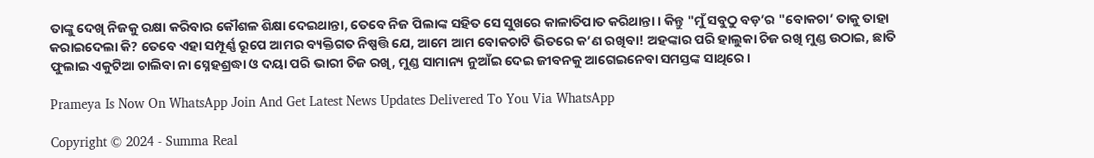ତାଙ୍କୁ ଦେଖି ନିଜକୁ ରକ୍ଷା କରିବାର କୌଶଳ ଶିକ୍ଷା ଦେଇଥାନ୍ତା, ତେବେ ନିଜ ପିଲାଙ୍କ ସହିତ ସେ ସୁଖରେ କାଳାତିପାତ କରିଥାନ୍ତା । କିନ୍ତୁ "ମୁଁ ସବୁଠୁ ବଡ଼’ର "ବୋକଚା’ ତାକୁ ତାହା କରାଇଦେଲା କି? ତେବେ ଏହା ସମ୍ପୂର୍ଣ୍ଣ ରୂପେ ଆମର ବ୍ୟକ୍ତିଗତ ନିଷ୍ପତ୍ତି ଯେ, ଆମେ ଆମ ବୋକଚାଟି ଭିତରେ କ’ଣ ରଖିବା! ଅହଙ୍କାର ପରି ହାଲୁକା ଚିଜ ରଖି ମୁଣ୍ଡ ଉଠାଇ, ଛାତି ଫୁଲାଇ ଏକୁଟିଆ ଚାଲିବା ନା ସ୍ନେହଶ୍ରଦ୍ଧା ଓ ଦୟା ପରି ଭାରୀ ଚିଜ ରଖି, ମୁଣ୍ଡ ସାମାନ୍ୟ ନୁଆଁଇ ଦେଇ ଜୀବନକୁ ଆଗେଇନେବା ସମସ୍ତଙ୍କ ସାଥିରେ ।

Prameya Is Now On WhatsApp Join And Get Latest News Updates Delivered To You Via WhatsApp

Copyright © 2024 - Summa Real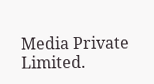Media Private Limited.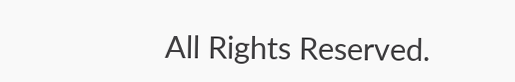All Rights Reserved.